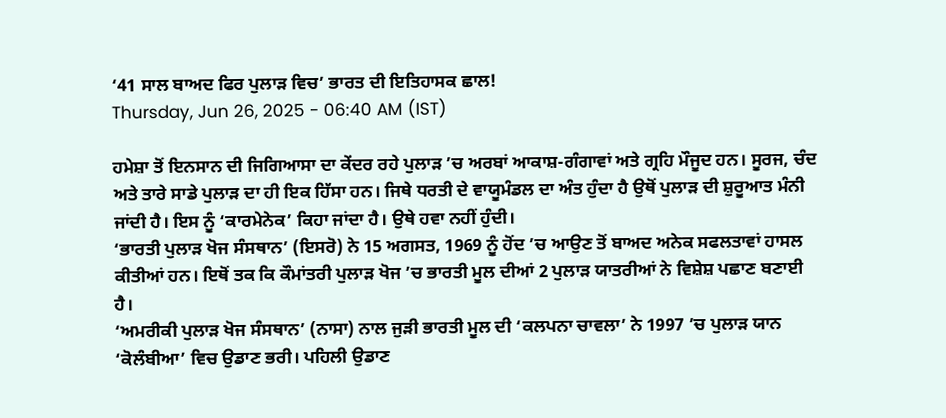‘41 ਸਾਲ ਬਾਅਦ ਫਿਰ ਪੁਲਾੜ ਵਿਚ’ ਭਾਰਤ ਦੀ ਇਤਿਹਾਸਕ ਛਾਲ!
Thursday, Jun 26, 2025 - 06:40 AM (IST)

ਹਮੇਸ਼ਾ ਤੋਂ ਇਨਸਾਨ ਦੀ ਜਿਗਿਆਸਾ ਦਾ ਕੇਂਦਰ ਰਹੇ ਪੁਲਾੜ ’ਚ ਅਰਬਾਂ ਆਕਾਸ਼-ਗੰਗਾਵਾਂ ਅਤੇ ਗ੍ਰਹਿ ਮੌਜੂਦ ਹਨ। ਸੂਰਜ, ਚੰਦ ਅਤੇ ਤਾਰੇ ਸਾਡੇ ਪੁਲਾੜ ਦਾ ਹੀ ਇਕ ਹਿੱਸਾ ਹਨ। ਜਿਥੇ ਧਰਤੀ ਦੇ ਵਾਯੂਮੰਡਲ ਦਾ ਅੰਤ ਹੁੰਦਾ ਹੈ ਉਥੋਂ ਪੁਲਾੜ ਦੀ ਸ਼ੁਰੂਆਤ ਮੰਨੀ ਜਾਂਦੀ ਹੈ। ਇਸ ਨੂੰ ‘ਕਾਰਮੇਨੇਕ’ ਕਿਹਾ ਜਾਂਦਾ ਹੈ। ਉਥੇ ਹਵਾ ਨਹੀਂ ਹੁੰਦੀ।
‘ਭਾਰਤੀ ਪੁਲਾੜ ਖੋਜ ਸੰਸਥਾਨ’ (ਇਸਰੋ) ਨੇ 15 ਅਗਸਤ, 1969 ਨੂੰ ਹੋਂਦ ’ਚ ਆਉਣ ਤੋਂ ਬਾਅਦ ਅਨੇਕ ਸਫਲਤਾਵਾਂ ਹਾਸਲ ਕੀਤੀਆਂ ਹਨ। ਇਥੋਂ ਤਕ ਕਿ ਕੌਮਾਂਤਰੀ ਪੁਲਾੜ ਖੋਜ ’ਚ ਭਾਰਤੀ ਮੂਲ ਦੀਆਂ 2 ਪੁਲਾੜ ਯਾਤਰੀਆਂ ਨੇ ਵਿਸ਼ੇਸ਼ ਪਛਾਣ ਬਣਾਈ ਹੈ।
‘ਅਮਰੀਕੀ ਪੁਲਾੜ ਖੋਜ ਸੰਸਥਾਨ’ (ਨਾਸਾ) ਨਾਲ ਜੁੜੀ ਭਾਰਤੀ ਮੂਲ ਦੀ ‘ਕਲਪਨਾ ਚਾਵਲਾ’ ਨੇ 1997 ’ਚ ਪੁਲਾੜ ਯਾਨ ‘ਕੋਲੰਬੀਆ’ ਵਿਚ ਉਡਾਣ ਭਰੀ। ਪਹਿਲੀ ਉਡਾਣ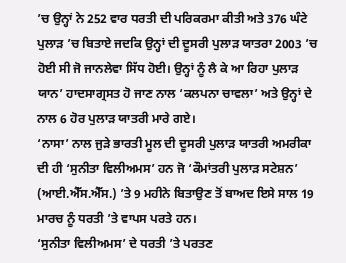’ਚ ਉਨ੍ਹਾਂ ਨੇ 252 ਵਾਰ ਧਰਤੀ ਦੀ ਪਰਿਕਰਮਾ ਕੀਤੀ ਅਤੇ 376 ਘੰਟੇ ਪੁਲਾੜ ’ਚ ਬਿਤਾਏ ਜਦਕਿ ਉਨ੍ਹਾਂ ਦੀ ਦੂਸਰੀ ਪੁਲਾੜ ਯਾਤਰਾ 2003 ’ਚ ਹੋਈ ਸੀ ਜੋ ਜਾਨਲੇਵਾ ਸਿੱਧ ਹੋਈ। ਉਨ੍ਹਾਂ ਨੂੰ ਲੈ ਕੇ ਆ ਰਿਹਾ ਪੁਲਾੜ ਯਾਨ’ ਹਾਦਸਾਗ੍ਰਸਤ ਹੋ ਜਾਣ ਨਾਲ ‘ਕਲਪਨਾ ਚਾਵਲਾ’ ਅਤੇ ਉਨ੍ਹਾਂ ਦੇ ਨਾਲ 6 ਹੋਰ ਪੁਲਾੜ ਯਾਤਰੀ ਮਾਰੇ ਗਏ।
‘ਨਾਸਾ’ ਨਾਲ ਜੁੜੇ ਭਾਰਤੀ ਮੂਲ ਦੀ ਦੂਸਰੀ ਪੁਲਾੜ ਯਾਤਰੀ ਅਮਰੀਕਾ ਦੀ ਹੀ ‘ਸੁਨੀਤਾ ਵਿਲੀਅਮਸ’ ਹਨ ਜੋ ‘ਕੌਮਾਂਤਰੀ ਪੁਲਾੜ ਸਟੇਸ਼ਨ’ (ਆਈ.ਐੱਸ.ਐੱਸ.) ’ਤੇ 9 ਮਹੀਨੇ ਬਿਤਾਉਣ ਤੋਂ ਬਾਅਦ ਇਸੇ ਸਾਲ 19 ਮਾਰਚ ਨੂੰ ਧਰਤੀ ’ਤੇ ਵਾਪਸ ਪਰਤੇ ਹਨ।
‘ਸੁਨੀਤਾ ਵਿਲੀਅਮਸ’ ਦੇ ਧਰਤੀ ’ਤੇ ਪਰਤਣ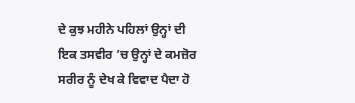ਦੇ ਕੁਝ ਮਹੀਨੇ ਪਹਿਲਾਂ ਉਨ੍ਹਾਂ ਦੀ ਇਕ ਤਸਵੀਰ ’ਚ ਉਨ੍ਹਾਂ ਦੇ ਕਮਜ਼ੋਰ ਸਰੀਰ ਨੂੰ ਦੇਖ ਕੇ ਵਿਵਾਦ ਪੈਦਾ ਹੋ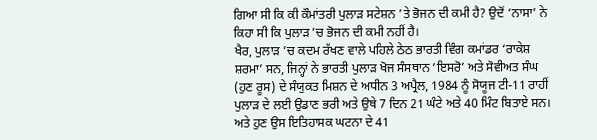ਗਿਆ ਸੀ ਕਿ ਕੀ ਕੌਮਾਂਤਰੀ ਪੁਲਾੜ ਸਟੇਸ਼ਨ ’ਤੇ ਭੋਜਨ ਦੀ ਕਮੀ ਹੈ? ਉਦੋਂ ‘ਨਾਸਾ’ ਨੇ ਕਿਹਾ ਸੀ ਕਿ ਪੁਲਾੜ ’ਚ ਭੋਜਨ ਦੀ ਕਮੀ ਨਹੀਂ ਹੈ।
ਖੈਰ, ਪੁਲਾੜ ’ਚ ਕਦਮ ਰੱਖਣ ਵਾਲੇ ਪਹਿਲੇ ਠੇਠ ਭਾਰਤੀ ਵਿੰਗ ਕਮਾਂਡਰ ‘ਰਾਕੇਸ਼ ਸ਼ਰਮਾ’ ਸਨ, ਜਿਨ੍ਹਾਂ ਨੇ ਭਾਰਤੀ ਪੁਲਾੜ ਖੋਜ ਸੰਸਥਾਨ ‘ਇਸਰੋ’ ਅਤੇ ਸੋਵੀਅਤ ਸੰਘ (ਹੁਣ ਰੂਸ) ਦੇ ਸੰਯੁਕਤ ਮਿਸ਼ਨ ਦੇ ਅਧੀਨ 3 ਅਪ੍ਰੈਲ, 1984 ਨੂੰ ਸੋਯੂਜ ਟੀ-11 ਰਾਹੀਂ ਪੁਲਾੜ ਦੇ ਲਈ ਉਡਾਣ ਭਰੀ ਅਤੇ ਉਥੇ 7 ਦਿਨ 21 ਘੰਟੇ ਅਤੇ 40 ਮਿੰਟ ਬਿਤਾਏ ਸਨ।
ਅਤੇ ਹੁਣ ਉਸ ਇਤਿਹਾਸਕ ਘਟਨਾ ਦੇ 41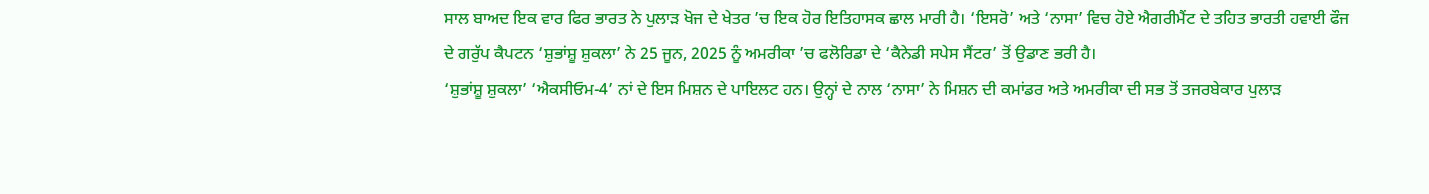ਸਾਲ ਬਾਅਦ ਇਕ ਵਾਰ ਫਿਰ ਭਾਰਤ ਨੇ ਪੁਲਾੜ ਖੋਜ ਦੇ ਖੇਤਰ ’ਚ ਇਕ ਹੋਰ ਇਤਿਹਾਸਕ ਛਾਲ ਮਾਰੀ ਹੈ। ‘ਇਸਰੋ’ ਅਤੇ ‘ਨਾਸਾ’ ਵਿਚ ਹੋਏ ਐਗਰੀਮੈਂਟ ਦੇ ਤਹਿਤ ਭਾਰਤੀ ਹਵਾਈ ਫੌਜ ਦੇ ਗਰੁੱਪ ਕੈਪਟਨ ‘ਸ਼ੁਭਾਂਸ਼ੂ ਸ਼ੁਕਲਾ’ ਨੇ 25 ਜੂਨ, 2025 ਨੂੰ ਅਮਰੀਕਾ ’ਚ ਫਲੋਰਿਡਾ ਦੇ ‘ਕੈਨੇਡੀ ਸਪੇਸ ਸੈਂਟਰ’ ਤੋਂ ਉਡਾਣ ਭਰੀ ਹੈ।
‘ਸ਼ੁਭਾਂਸ਼ੂ ਸ਼ੁਕਲਾ’ ‘ਐਕਸੀਓਮ-4’ ਨਾਂ ਦੇ ਇਸ ਮਿਸ਼ਨ ਦੇ ਪਾਇਲਟ ਹਨ। ਉਨ੍ਹਾਂ ਦੇ ਨਾਲ ‘ਨਾਸਾ’ ਨੇ ਮਿਸ਼ਨ ਦੀ ਕਮਾਂਡਰ ਅਤੇ ਅਮਰੀਕਾ ਦੀ ਸਭ ਤੋਂ ਤਜਰਬੇਕਾਰ ਪੁਲਾੜ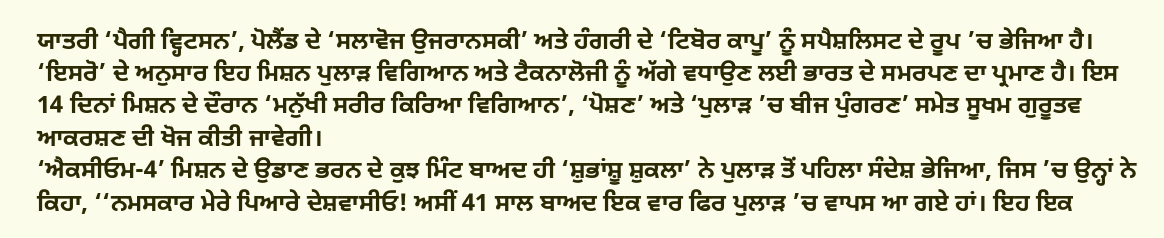ਯਾਤਰੀ ‘ਪੈਗੀ ਵ੍ਹਿਟਸਨ’, ਪੋਲੈਂਡ ਦੇ ‘ਸਲਾਵੋਜ ਉਜਰਾਨਸਕੀ’ ਅਤੇ ਹੰਗਰੀ ਦੇ ‘ਟਿਬੋਰ ਕਾਪੂ’ ਨੂੰ ਸਪੈਸ਼ਲਿਸਟ ਦੇ ਰੂਪ ’ਚ ਭੇਜਿਆ ਹੈ।
‘ਇਸਰੋ’ ਦੇ ਅਨੁਸਾਰ ਇਹ ਮਿਸ਼ਨ ਪੁਲਾੜ ਵਿਗਿਆਨ ਅਤੇ ਟੈਕਨਾਲੋਜੀ ਨੂੰ ਅੱਗੇ ਵਧਾਉਣ ਲਈ ਭਾਰਤ ਦੇ ਸਮਰਪਣ ਦਾ ਪ੍ਰਮਾਣ ਹੈ। ਇਸ 14 ਦਿਨਾਂ ਮਿਸ਼ਨ ਦੇ ਦੌਰਾਨ ‘ਮਨੁੱਖੀ ਸਰੀਰ ਕਿਰਿਆ ਵਿਗਿਆਨ’, ‘ਪੋਸ਼ਣ’ ਅਤੇ ‘ਪੁਲਾੜ ’ਚ ਬੀਜ ਪੁੰਗਰਣ’ ਸਮੇਤ ਸੂਖਮ ਗੁਰੂਤਵ ਆਕਰਸ਼ਣ ਦੀ ਖੋਜ ਕੀਤੀ ਜਾਵੇਗੀ।
‘ਐਕਸੀਓਮ-4’ ਮਿਸ਼ਨ ਦੇ ਉਡਾਣ ਭਰਨ ਦੇ ਕੁਝ ਮਿੰਟ ਬਾਅਦ ਹੀ ‘ਸ਼ੁਭਾਂਸ਼ੂ ਸ਼ੁਕਲਾ’ ਨੇ ਪੁਲਾੜ ਤੋਂ ਪਹਿਲਾ ਸੰਦੇਸ਼ ਭੇਜਿਆ, ਜਿਸ ’ਚ ਉਨ੍ਹਾਂ ਨੇ ਕਿਹਾ, ‘‘ਨਮਸਕਾਰ ਮੇਰੇ ਪਿਆਰੇ ਦੇਸ਼ਵਾਸੀਓ! ਅਸੀਂ 41 ਸਾਲ ਬਾਅਦ ਇਕ ਵਾਰ ਫਿਰ ਪੁਲਾੜ ’ਚ ਵਾਪਸ ਆ ਗਏ ਹਾਂ। ਇਹ ਇਕ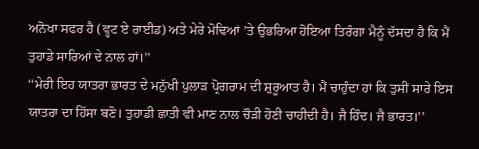ਅਨੋਖਾ ਸਫਰ ਹੈ (ਵ੍ਹਟ ਏ ਰਾਈਡ) ਅਤੇ ਮੇਰੇ ਮੋਢਿਆਂ ’ਤੇ ਉਭਰਿਆ ਹੋਇਆ ਤਿਰੰਗਾ ਮੈਨੂੰ ਦੱਸਦਾ ਹੈ ਕਿ ਮੈਂ ਤੁਹਾਡੇ ਸਾਰਿਆਂ ਦੇ ਨਾਲ ਹਾਂ।’’
‘‘ਮੇਰੀ ਇਹ ਯਾਤਰਾ ਭਾਰਤ ਦੇ ਮਨੁੱਖੀ ਪੁਲਾੜ ਪ੍ਰੋਗਰਾਮ ਦੀ ਸ਼ੁਰੂਆਤ ਹੈ। ਮੈਂ ਚਾਹੁੰਦਾ ਹਾਂ ਕਿ ਤੁਸੀਂ ਸਾਰੇ ਇਸ ਯਾਤਰਾ ਦਾ ਹਿੱਸਾ ਬਣੋ। ਤੁਹਾਡੀ ਛਾਤੀ ਵੀ ਮਾਣ ਨਾਲ ਚੌੜੀ ਹੋਣੀ ਚਾਹੀਦੀ ਹੈ। ਜੈ ਹਿੰਦ। ਜੈ ਭਾਰਤ।’’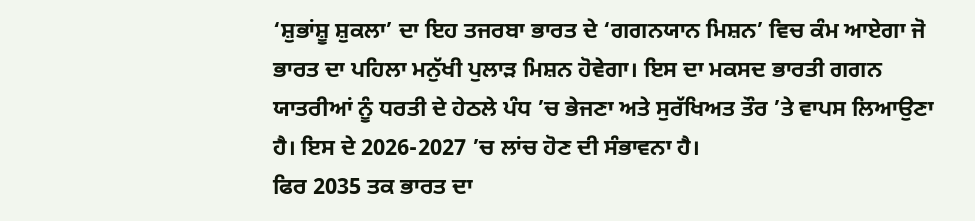‘ਸ਼ੁਭਾਂਸ਼ੂ ਸ਼ੁਕਲਾ’ ਦਾ ਇਹ ਤਜਰਬਾ ਭਾਰਤ ਦੇ ‘ਗਗਨਯਾਨ ਮਿਸ਼ਨ’ ਵਿਚ ਕੰਮ ਆਏਗਾ ਜੋ ਭਾਰਤ ਦਾ ਪਹਿਲਾ ਮਨੁੱਖੀ ਪੁਲਾੜ ਮਿਸ਼ਨ ਹੋਵੇਗਾ। ਇਸ ਦਾ ਮਕਸਦ ਭਾਰਤੀ ਗਗਨ ਯਾਤਰੀਆਂ ਨੂੰ ਧਰਤੀ ਦੇ ਹੇਠਲੇ ਪੰਧ ’ਚ ਭੇਜਣਾ ਅਤੇ ਸੁਰੱਖਿਅਤ ਤੌਰ ’ਤੇ ਵਾਪਸ ਲਿਆਉਣਾ ਹੈ। ਇਸ ਦੇ 2026-2027 ’ਚ ਲਾਂਚ ਹੋਣ ਦੀ ਸੰਭਾਵਨਾ ਹੈ।
ਫਿਰ 2035 ਤਕ ਭਾਰਤ ਦਾ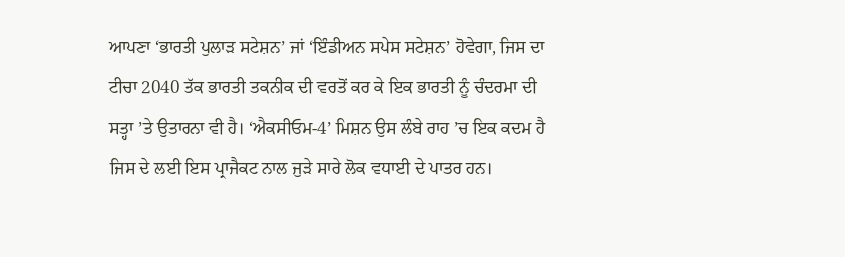ਆਪਣਾ ‘ਭਾਰਤੀ ਪੁਲਾੜ ਸਟੇਸ਼ਨ’ ਜਾਂ ‘ਇੰਡੀਅਨ ਸਪੇਸ ਸਟੇਸ਼ਨ’ ਹੋਵੇਗਾ, ਜਿਸ ਦਾ ਟੀਚਾ 2040 ਤੱਕ ਭਾਰਤੀ ਤਕਨੀਕ ਦੀ ਵਰਤੋਂ ਕਰ ਕੇ ਇਕ ਭਾਰਤੀ ਨੂੰ ਚੰਦਰਮਾ ਦੀ ਸਤ੍ਹਾ ’ਤੇ ਉਤਾਰਨਾ ਵੀ ਹੈ। ‘ਐਕਸੀਓਮ-4’ ਮਿਸ਼ਨ ਉਸ ਲੰਬੇ ਰਾਹ ’ਚ ਇਕ ਕਦਮ ਹੈ ਜਿਸ ਦੇ ਲਈ ਇਸ ਪ੍ਰਾਜੈਕਟ ਨਾਲ ਜੁੜੇ ਸਾਰੇ ਲੋਕ ਵਧਾਈ ਦੇ ਪਾਤਰ ਹਨ।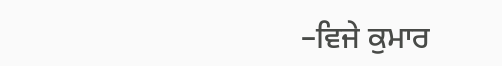–ਵਿਜੇ ਕੁਮਾਰ